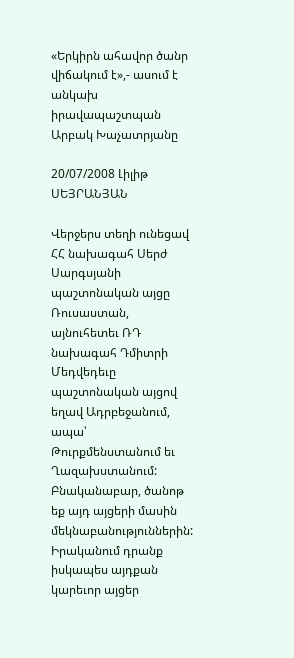«Երկիրն ահավոր ծանր վիճակում է»,- ասում է անկախ իրավապաշտպան Արբակ Խաչատրյանը

20/07/2008 Լիլիթ ՍԵՅՐԱՆՅԱՆ

Վերջերս տեղի ունեցավ ՀՀ նախագահ Սերժ Սարգսյանի պաշտոնական այցը Ռուսաստան, այնուհետեւ ՌԴ նախագահ Դմիտրի Մեդվեդեւը պաշտոնական այցով եղավ Ադրբեջանում, ապա՝ Թուրքմենստանում եւ Ղազախստանում: Բնականաբար, ծանոթ եք այդ այցերի մասին մեկնաբանություններին: Իրականում դրանք իսկապես այդքան կարեւոր այցեր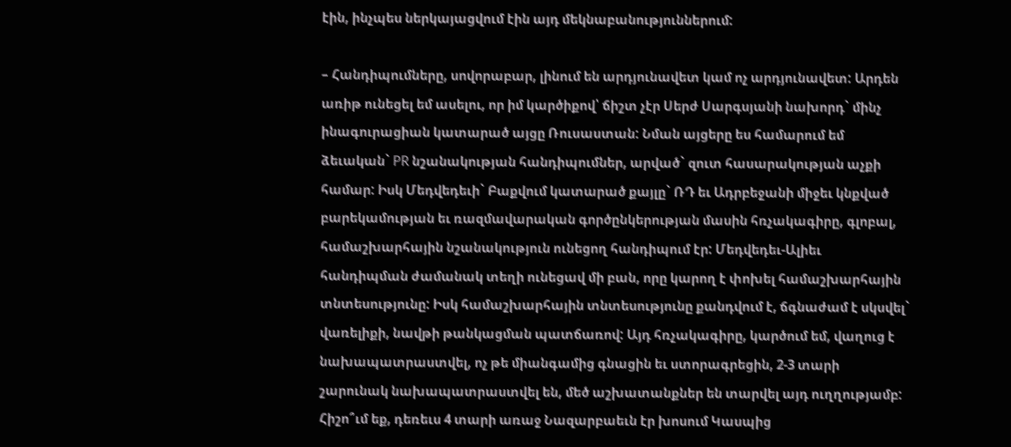էին, ինչպես ներկայացվում էին այդ մեկնաբանություններում:

– Հանդիպումները, սովորաբար, լինում են արդյունավետ կամ ոչ արդյունավետ: Արդեն առիթ ունեցել եմ ասելու, որ իմ կարծիքով՝ ճիշտ չէր Սերժ Սարգսյանի նախորդ` մինչ ինագուրացիան կատարած այցը Ռուսաստան: Նման այցերը ես համարում եմ ձեւական` PR նշանակության հանդիպումներ, արված` զուտ հասարակության աչքի համար: Իսկ Մեդվեդեւի` Բաքվում կատարած քայլը` ՌԴ եւ Ադրբեջանի միջեւ կնքված բարեկամության եւ ռազմավարական գործընկերության մասին հռչակագիրը, գլոբալ, համաշխարհային նշանակություն ունեցող հանդիպում էր: Մեդվեդեւ-Ալիեւ հանդիպման ժամանակ տեղի ունեցավ մի բան, որը կարող է փոխել համաշխարհային տնտեսությունը: Իսկ համաշխարհային տնտեսությունը քանդվում է, ճգնաժամ է սկսվել` վառելիքի, նավթի թանկացման պատճառով: Այդ հռչակագիրը, կարծում եմ, վաղուց է նախապատրաստվել, ոչ թե միանգամից գնացին եւ ստորագրեցին, 2-3 տարի շարունակ նախապատրաստվել են, մեծ աշխատանքներ են տարվել այդ ուղղությամբ: Հիշո՞ւմ եք, դեռեւս 4 տարի առաջ Նազարբաեւն էր խոսում Կասպից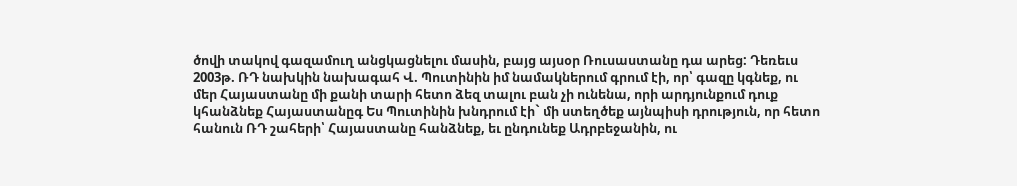ծովի տակով գազամուղ անցկացնելու մասին, բայց այսօր Ռուսաստանը դա արեց: Դեռեւս 2003թ. ՌԴ նախկին նախագահ Վ. Պուտինին իմ նամակներում գրում էի, որ՝ գազը կգնեք, ու մեր Հայաստանը մի քանի տարի հետո ձեզ տալու բան չի ունենա, որի արդյունքում դուք կհանձնեք Հայաստանըգ Ես Պուտինին խնդրում էի` մի ստեղծեք այնպիսի դրություն, որ հետո հանուն ՌԴ շահերի՝ Հայաստանը հանձնեք, եւ ընդունեք Ադրբեջանին, ու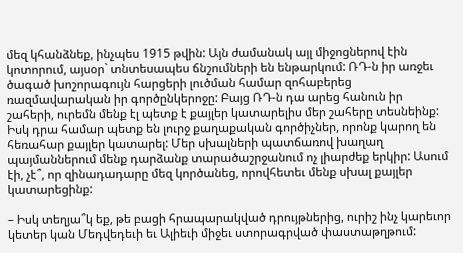մեզ կհանձնեք, ինչպես 1915 թվին: Այն ժամանակ այլ միջոցներով էին կոտորում, այսօր` տնտեսապես ճնշումների են ենթարկում: ՌԴ-ն իր առջեւ ծագած խոշորագույն հարցերի լուծման համար զոհաբերեց ռազմավարական իր գործընկերոջը: Բայց ՌԴ-ն դա արեց հանուն իր շահերի, ուրեմն մենք էլ պետք է քայլեր կատարելիս մեր շահերը տեսնեինք: Իսկ դրա համար պետք են լուրջ քաղաքական գործիչներ, որոնք կարող են հեռահար քայլեր կատարել: Մեր սխալների պատճառով խաղաղ պայմաններում մենք դարձանք տարածաշրջանում ոչ լիարժեք երկիր: Ասում էի, չէ՞, որ զինադադարը մեզ կործանեց, որովհետեւ մենք սխալ քայլեր կատարեցինք:

– Իսկ տեղյա՞կ եք, թե բացի հրապարակված դրույթներից, ուրիշ ինչ կարեւոր կետեր կան Մեդվեդեւի եւ Ալիեւի միջեւ ստորագրված փաստաթղթում: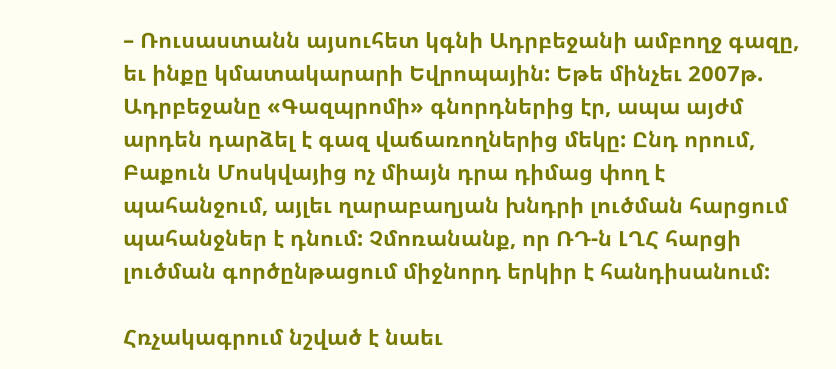– Ռուսաստանն այսուհետ կգնի Ադրբեջանի ամբողջ գազը, եւ ինքը կմատակարարի Եվրոպային: Եթե մինչեւ 2007թ. Ադրբեջանը «Գազպրոմի» գնորդներից էր, ապա այժմ արդեն դարձել է գազ վաճառողներից մեկը: Ընդ որում, Բաքուն Մոսկվայից ոչ միայն դրա դիմաց փող է պահանջում, այլեւ ղարաբաղյան խնդրի լուծման հարցում պահանջներ է դնում: Չմոռանանք, որ ՌԴ-ն ԼՂՀ հարցի լուծման գործընթացում միջնորդ երկիր է հանդիսանում:

Հռչակագրում նշված է նաեւ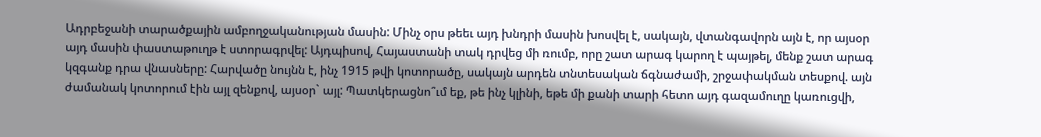Ադրբեջանի տարածքային ամբողջականության մասին: Մինչ օրս թեեւ այդ խնդրի մասին խոսվել է, սակայն, վտանգավորն այն է, որ այսօր այդ մասին փաստաթուղթ է ստորագրվել: Այդպիսով, Հայաստանի տակ դրվեց մի ռումբ, որը շատ արագ կարող է պայթել, մենք շատ արագ կզգանք դրա վնասները: Հարվածը նույնն է, ինչ 1915 թվի կոտորածը, սակայն արդեն տնտեսական ճգնաժամի, շրջափակման տեսքով. այն ժամանակ կոտորում էին այլ զենքով, այսօր` այլ: Պատկերացնո՞ւմ եք, թե ինչ կլինի, եթե մի քանի տարի հետո այդ գազամուղը կառուցվի,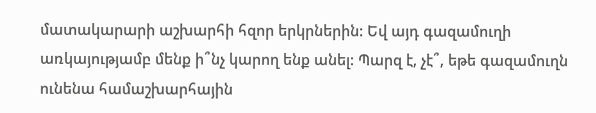մատակարարի աշխարհի հզոր երկրներին: Եվ այդ գազամուղի առկայությամբ մենք ի՞նչ կարող ենք անել: Պարզ է, չէ՞, եթե գազամուղն ունենա համաշխարհային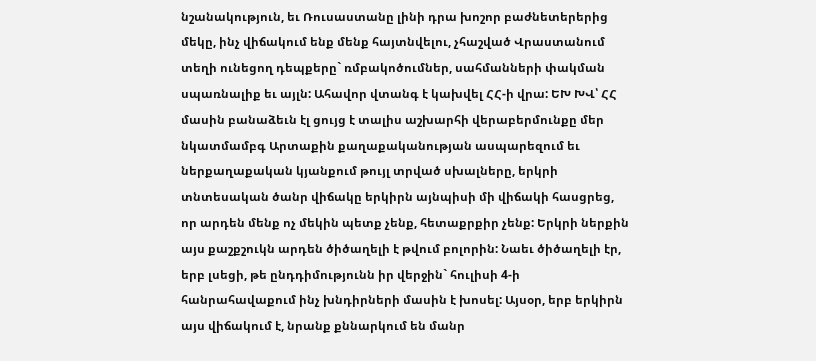նշանակություն, եւ Ռուսաստանը լինի դրա խոշոր բաժնետերերից մեկը, ինչ վիճակում ենք մենք հայտնվելու, չհաշված Վրաստանում տեղի ունեցող դեպքերը` ռմբակոծումներ, սահմանների փակման սպառնալիք եւ այլն: Ահավոր վտանգ է կախվել ՀՀ-ի վրա: ԵԽ ԽՎ՝ ՀՀ մասին բանաձեւն էլ ցույց է տալիս աշխարհի վերաբերմունքը մեր նկատմամբգ Արտաքին քաղաքականության ասպարեզում եւ ներքաղաքական կյանքում թույլ տրված սխալները, երկրի տնտեսական ծանր վիճակը երկիրն այնպիսի մի վիճակի հասցրեց, որ արդեն մենք ոչ մեկին պետք չենք, հետաքրքիր չենք: Երկրի ներքին այս քաշքշուկն արդեն ծիծաղելի է թվում բոլորին: Նաեւ ծիծաղելի էր, երբ լսեցի, թե ընդդիմությունն իր վերջին` հուլիսի 4-ի հանրահավաքում ինչ խնդիրների մասին է խոսել: Այսօր, երբ երկիրն այս վիճակում է, նրանք քննարկում են մանր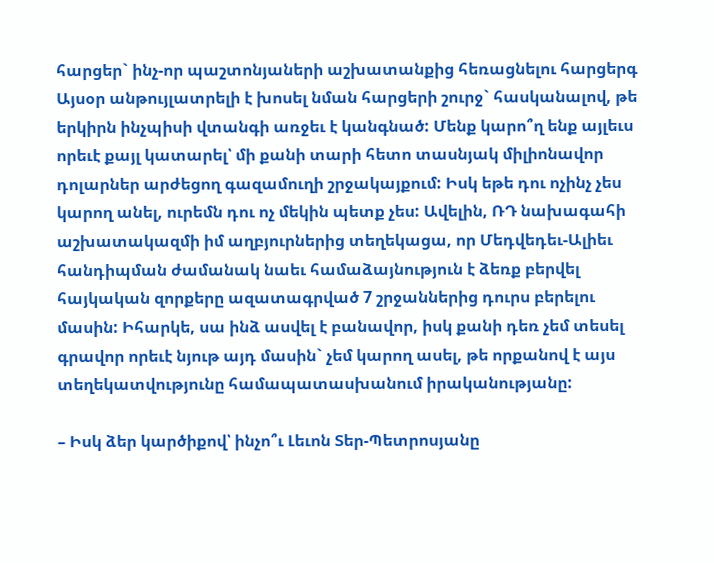հարցեր` ինչ-որ պաշտոնյաների աշխատանքից հեռացնելու հարցերգ Այսօր անթույլատրելի է խոսել նման հարցերի շուրջ` հասկանալով, թե երկիրն ինչպիսի վտանգի առջեւ է կանգնած: Մենք կարո՞ղ ենք այլեւս որեւէ քայլ կատարել՝ մի քանի տարի հետո տասնյակ միլիոնավոր դոլարներ արժեցող գազամուղի շրջակայքում: Իսկ եթե դու ոչինչ չես կարող անել, ուրեմն դու ոչ մեկին պետք չես: Ավելին, ՌԴ նախագահի աշխատակազմի իմ աղբյուրներից տեղեկացա, որ Մեդվեդեւ-Ալիեւ հանդիպման ժամանակ նաեւ համաձայնություն է ձեռք բերվել հայկական զորքերը ազատագրված 7 շրջաններից դուրս բերելու մասին: Իհարկե, սա ինձ ասվել է բանավոր, իսկ քանի դեռ չեմ տեսել գրավոր որեւէ նյութ այդ մասին` չեմ կարող ասել, թե որքանով է այս տեղեկատվությունը համապատասխանում իրականությանը:

– Իսկ ձեր կարծիքով՝ ինչո՞ւ Լեւոն Տեր-Պետրոսյանը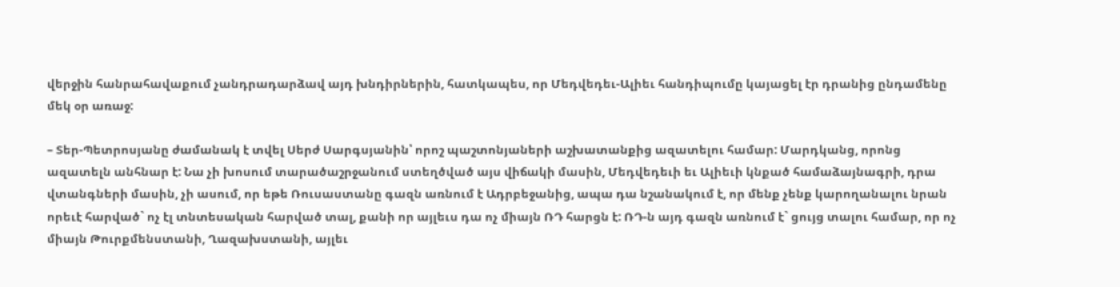վերջին հանրահավաքում չանդրադարձավ այդ խնդիրներին, հատկապես, որ Մեդվեդեւ-Ալիեւ հանդիպումը կայացել էր դրանից ընդամենը մեկ օր առաջ:

– Տեր-Պետրոսյանը ժամանակ է տվել Սերժ Սարգսյանին՝ որոշ պաշտոնյաների աշխատանքից ազատելու համար: Մարդկանց, որոնց ազատելն անհնար է: Նա չի խոսում տարածաշրջանում ստեղծված այս վիճակի մասին, Մեդվեդեւի եւ Ալիեւի կնքած համաձայնագրի, դրա վտանգների մասին, չի ասում, որ եթե Ռուսաստանը գազն առնում է Ադրբեջանից, ապա դա նշանակում է, որ մենք չենք կարողանալու նրան որեւէ հարված` ոչ էլ տնտեսական հարված տալ, քանի որ այլեւս դա ոչ միայն ՌԴ հարցն է: ՌԴ-ն այդ գազն առնում է` ցույց տալու համար, որ ոչ միայն Թուրքմենստանի, Ղազախստանի, այլեւ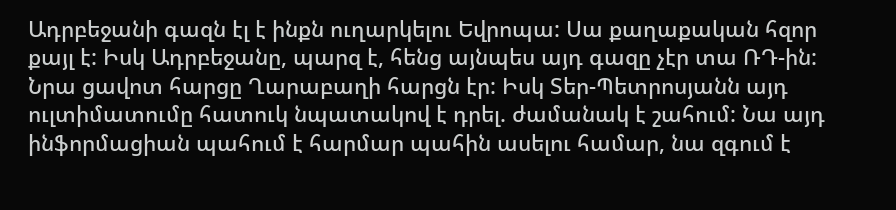Ադրբեջանի գազն էլ է ինքն ուղարկելու Եվրոպա: Սա քաղաքական հզոր քայլ է: Իսկ Ադրբեջանը, պարզ է, հենց այնպես այդ գազը չէր տա ՌԴ-ին: Նրա ցավոտ հարցը Ղարաբաղի հարցն էր: Իսկ Տեր-Պետրոսյանն այդ ուլտիմատումը հատուկ նպատակով է դրել. ժամանակ է շահում: Նա այդ ինֆորմացիան պահում է հարմար պահին ասելու համար, նա զգում է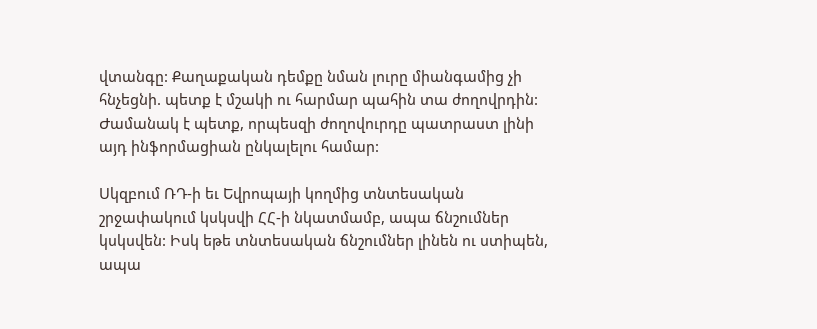վտանգը: Քաղաքական դեմքը նման լուրը միանգամից չի հնչեցնի. պետք է մշակի ու հարմար պահին տա ժողովրդին: Ժամանակ է պետք, որպեսզի ժողովուրդը պատրաստ լինի այդ ինֆորմացիան ընկալելու համար:

Սկզբում ՌԴ-ի եւ Եվրոպայի կողմից տնտեսական շրջափակում կսկսվի ՀՀ-ի նկատմամբ, ապա ճնշումներ կսկսվեն: Իսկ եթե տնտեսական ճնշումներ լինեն ու ստիպեն, ապա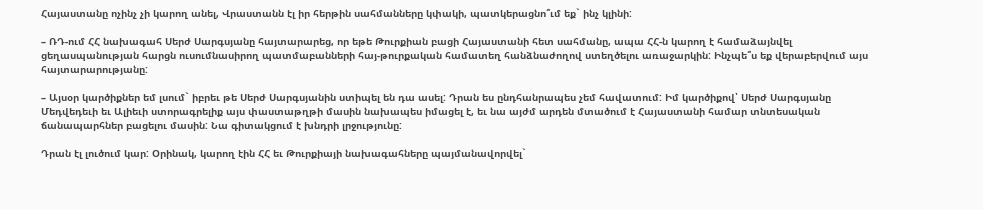Հայաստանը ոչինչ չի կարող անել, Վրաստանն էլ իր հերթին սահմանները կփակի, պատկերացնո՞ւմ եք` ինչ կլինի:

– ՌԴ-ում ՀՀ նախագահ Սերժ Սարգսյանը հայտարարեց, որ եթե Թուրքիան բացի Հայաստանի հետ սահմանը, ապա ՀՀ-ն կարող է համաձայնվել ցեղասպանության հարցն ուսումնասիրող պատմաբանների հայ-թուրքական համատեղ հանձնաժողով ստեղծելու առաջարկին: Ինչպե՞ս եք վերաբերվում այս հայտարարությանը:

– Այսօր կարծիքներ եմ լսում` իբրեւ թե Սերժ Սարգսյանին ստիպել են դա ասել: Դրան ես ընդհանրապես չեմ հավատում: Իմ կարծիքով՝ Սերժ Սարգսյանը Մեդվեդեւի եւ Ալիեւի ստորագրելիք այս փաստաթղթի մասին նախապես իմացել է, եւ նա այժմ արդեն մտածում է Հայաստանի համար տնտեսական ճանապարհներ բացելու մասին: Նա գիտակցում է խնդրի լրջությունը:

Դրան էլ լուծում կար: Օրինակ, կարող էին ՀՀ եւ Թուրքիայի նախագահները պայմանավորվել`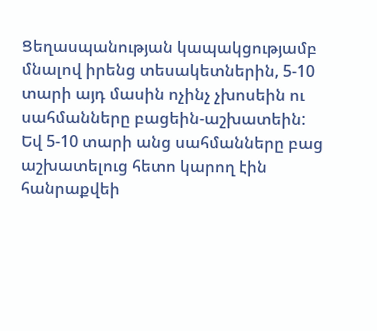Ցեղասպանության կապակցությամբ մնալով իրենց տեսակետներին, 5-10 տարի այդ մասին ոչինչ չխոսեին ու սահմանները բացեին-աշխատեին: Եվ 5-10 տարի անց սահմանները բաց աշխատելուց հետո կարող էին հանրաքվեի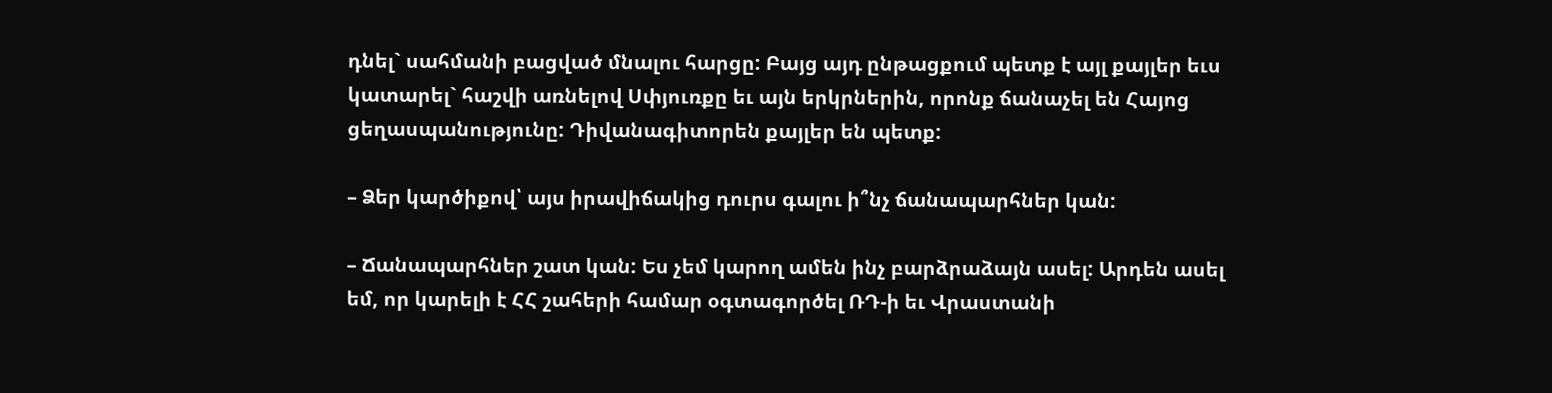դնել` սահմանի բացված մնալու հարցը: Բայց այդ ընթացքում պետք է այլ քայլեր եւս կատարել` հաշվի առնելով Սփյուռքը եւ այն երկրներին, որոնք ճանաչել են Հայոց ցեղասպանությունը: Դիվանագիտորեն քայլեր են պետք:

– Ձեր կարծիքով՝ այս իրավիճակից դուրս գալու ի՞նչ ճանապարհներ կան:

– Ճանապարհներ շատ կան: Ես չեմ կարող ամեն ինչ բարձրաձայն ասել: Արդեն ասել եմ, որ կարելի է ՀՀ շահերի համար օգտագործել ՌԴ-ի եւ Վրաստանի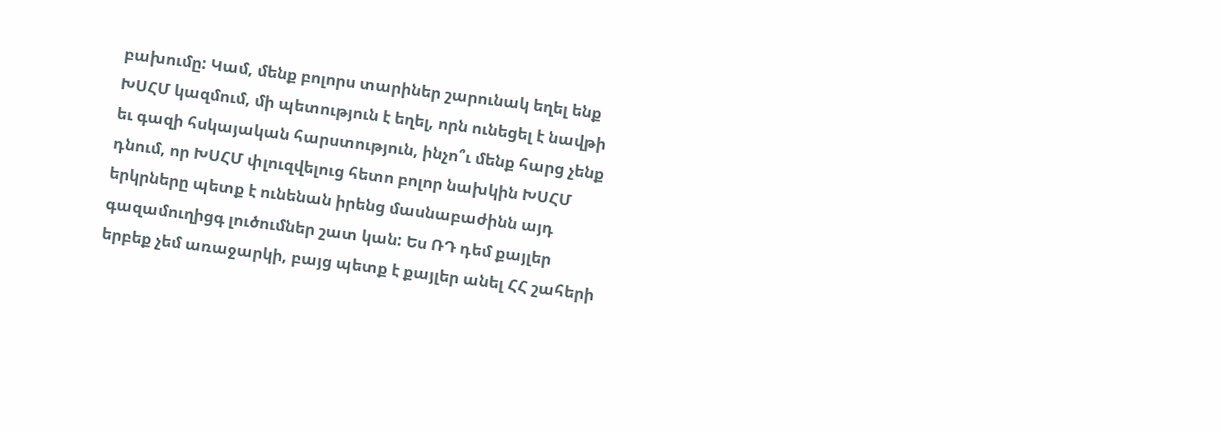բախումը: Կամ, մենք բոլորս տարիներ շարունակ եղել ենք ԽՍՀՄ կազմում, մի պետություն է եղել, որն ունեցել է նավթի եւ գազի հսկայական հարստություն, ինչո՞ւ մենք հարց չենք դնում, որ ԽՍՀՄ փլուզվելուց հետո բոլոր նախկին ԽՍՀՄ երկրները պետք է ունենան իրենց մասնաբաժինն այդ գազամուղիցգ լուծումներ շատ կան: Ես ՌԴ դեմ քայլեր երբեք չեմ առաջարկի, բայց պետք է քայլեր անել ՀՀ շահերի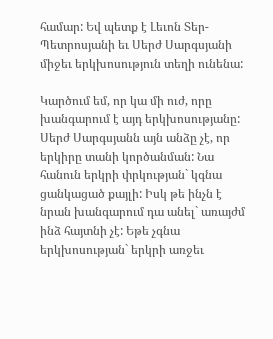համար: Եվ պետք է Լեւոն Տեր-Պետրոսյանի եւ Սերժ Սարգսյանի միջեւ երկխոսություն տեղի ունենա:

Կարծում եմ, որ կա մի ուժ, որը խանգարում է այդ երկխոսությանը: Սերժ Սարգսյանն այն անձը չէ, որ երկիրը տանի կործանման: Նա հանուն երկրի փրկության` կգնա ցանկացած քայլի: Իսկ թե ինչն է նրան խանգարում դա անել` առայժմ ինձ հայտնի չէ: Եթե չգնա երկխոսության` երկրի առջեւ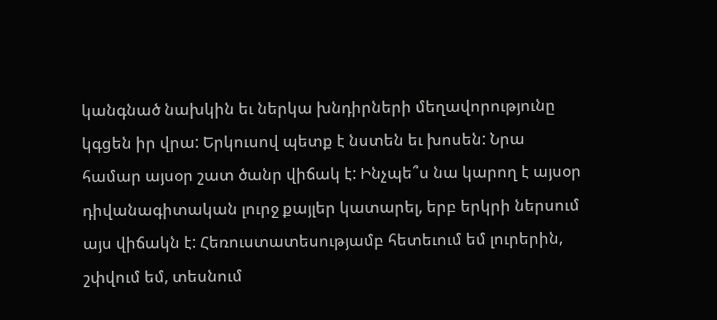կանգնած նախկին եւ ներկա խնդիրների մեղավորությունը կգցեն իր վրա: Երկուսով պետք է նստեն եւ խոսեն: Նրա համար այսօր շատ ծանր վիճակ է: Ինչպե՞ս նա կարող է այսօր դիվանագիտական լուրջ քայլեր կատարել, երբ երկրի ներսում այս վիճակն է: Հեռուստատեսությամբ հետեւում եմ լուրերին, շփվում եմ, տեսնում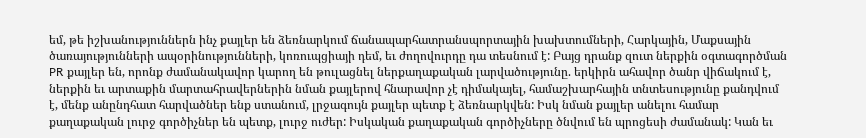եմ, թե իշխանություններն ինչ քայլեր են ձեռնարկում ճանապարհատրանսպորտային խախտումների, Հարկային, Մաքսային ծառայությունների ապօրինությունների, կոռուպցիայի դեմ, եւ ժողովուրդը դա տեսնում է: Բայց դրանք զուտ ներքին օգտագործման PR քայլեր են, որոնք ժամանակավոր կարող են թուլացնել ներքաղաքական լարվածությունը. երկիրն ահավոր ծանր վիճակում է, ներքին եւ արտաքին մարտահրավերներին նման քայլերով հնարավոր չէ դիմակայել, համաշխարհային տնտեսությունը քանդվում է, մենք անընդհատ հարվածներ ենք ստանում, լրջագույն քայլեր պետք է ձեռնարկվեն: Իսկ նման քայլեր անելու համար քաղաքական լուրջ գործիչներ են պետք, լուրջ ուժեր: Իսկական քաղաքական գործիչները ծնվում են պրոցեսի ժամանակ: Կան եւ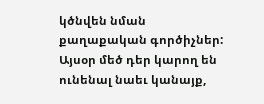կծնվեն նման քաղաքական գործիչներ: Այսօր մեծ դեր կարող են ունենալ նաեւ կանայք,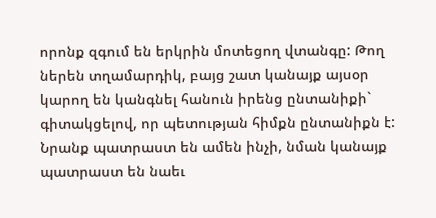որոնք զգում են երկրին մոտեցող վտանգը: Թող ներեն տղամարդիկ, բայց շատ կանայք այսօր կարող են կանգնել հանուն իրենց ընտանիքի` գիտակցելով, որ պետության հիմքն ընտանիքն է: Նրանք պատրաստ են ամեն ինչի, նման կանայք պատրաստ են նաեւ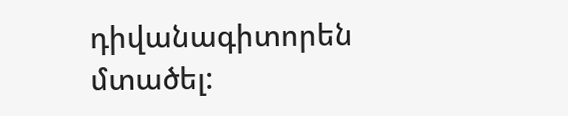դիվանագիտորեն մտածել: